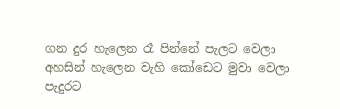ගන දුර හැලෙන රෑ පින්නේ පැලට වෙලා
අහසින් හැලෙන වැහි කෝඩෙට මුවා වෙලා
පැදුරට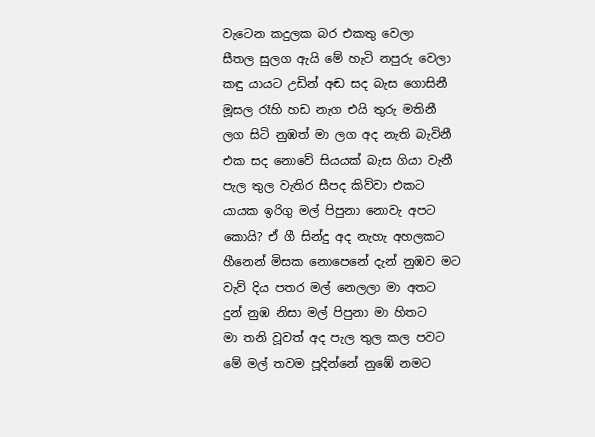වැටෙන කදුලක බර එකතු වෙලා
සීතල සුලග ඇයි මේ හැටි නපුරු වෙලා
කඳු යායට උඩින් අඬ සද බැස ගොසිනී
මූසල රෑහි හඩ නැග එයි තුරු මතිනී
ලග සිටි නුඹත් මා ලග අද නැති බැවිනී
එක සද නොවේ සියයක් බැස ගියා වැනී
පැල තුල වැතිර සීපද කිව්වා එකට
යායක ඉරිගු මල් පිපුනා නොවැ අපට
කොයි? ඒ ගී සින්දු අද නැහැ අහලකට
හීනෙන් මිසක නොපෙනේ දැන් නුඹව මට
වැව් දිය පතර මල් නෙලලා මා අතට
දුන් නුඹ නිසා මල් පිපුනා මා හිතට
මා තනි වූවත් අද පැල තුල කල පවට
මේ මල් තවම පූදින්නේ නුඹේ නමට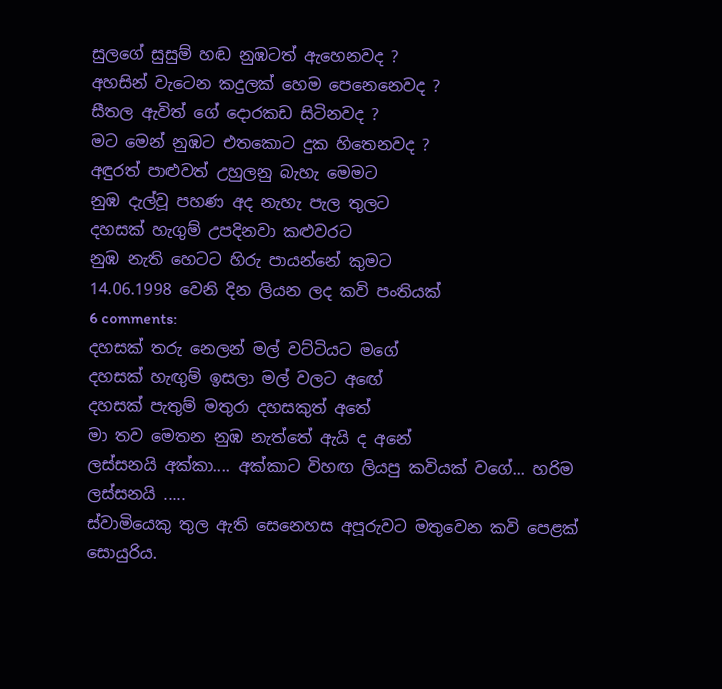සුලගේ සුසුම් හඬ නුඹටත් ඇහෙනවද ?
අහසින් වැටෙන කදුලක් හෙම පෙනෙනෙවද ?
සීතල ඇවිත් ගේ දොරකඩ සිටිනවද ?
මට මෙන් නුඹට එතකොට දුක හිතෙනවද ?
අඳුරත් පාළුවත් උහුලනු බැහැ මෙමට
නුඹ දැල්වූ පහණ අද නැහැ පැල තුලට
දහසක් හැගුම් උපදිනවා කළුවරට
නුඹ නැති හෙටට හිරු පායන්නේ කුමට
14.06.1998 වෙනි දින ලියන ලද කවි පංතියක්
6 comments:
දහසක් තරු නෙලන් මල් වට්ටියට මගේ
දහසක් හැඟුම් ඉසලා මල් වලට අඟේ
දහසක් පැතුම් මතුරා දහසකුත් අතේ
මා තව මෙතන නුඹ නැත්තේ ඇයි ද අනේ
ලස්සනයි අක්කා.... අක්කාට විහඟ ලියපු කවියක් වගේ... හරිම ලස්සනයි .....
ස්වාමියෙකු තුල ඇති සෙනෙහස අපූරුවට මතුවෙන කවි පෙළක් සොයුරිය.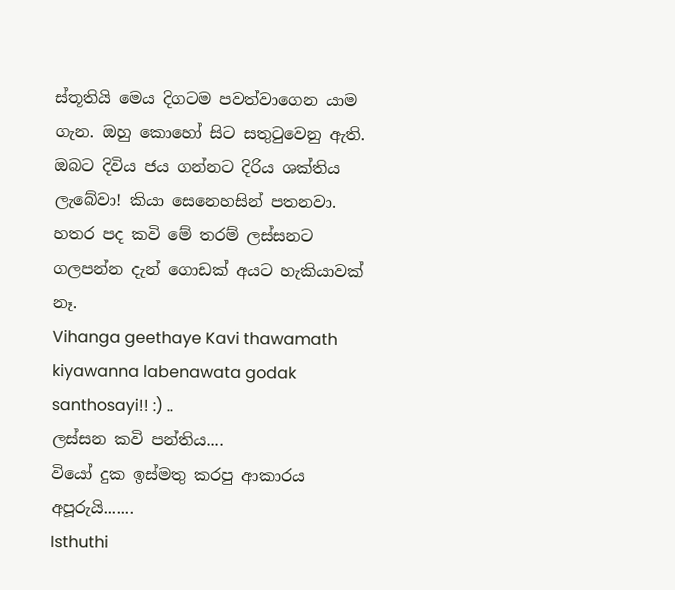ස්තූතියි මෙය දිගටම පවත්වාගෙන යාම ගැන. ඔහු කොහෝ සිට සතුටුවෙනු ඇති. ඔබට දිවිය ජය ගන්නට දිරිය ශක්තිය ලැබේවා! කියා සෙනෙහසින් පතනවා.
හතර පද කවි මේ තරම් ලස්සනට ගලපන්න දැන් ගොඩක් අයට හැකියාවක් නෑ.
Vihanga geethaye Kavi thawamath kiyawanna labenawata godak santhosayi!! :) ..
ලස්සන කවි පන්තිය....
වියෝ දුක ඉස්මතු කරපු ආකාරය අපූරුයි.......
Isthuthi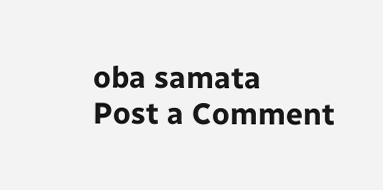oba samata
Post a Comment